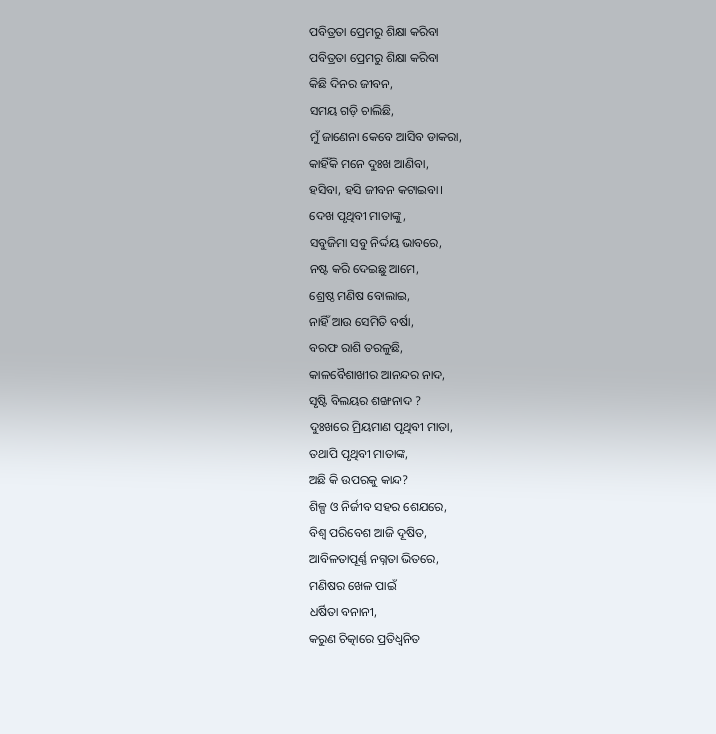ପବିତ୍ରତା ପ୍ରେମରୁ ଶିକ୍ଷା କରିବା
ପବିତ୍ରତା ପ୍ରେମରୁ ଶିକ୍ଷା କରିବା
କିଛି ଦିନର ଜୀବନ,
ସମୟ ଗଡ଼ି ଚାଲିଛି,
ମୁଁ ଜାଣେନା କେବେ ଆସିବ ଡାକରା,
କାହିଁକି ମନେ ଦୁଃଖ ଆଣିବା,
ହସିବା, ହସି ଜୀବନ କଟାଇବା।
ଦେଖ ପୃଥିବୀ ମାତାଙ୍କୁ,
ସବୁଜିମା ସବୁ ନିର୍ଦ୍ଦୟ ଭାବରେ,
ନଷ୍ଟ କରି ଦେଇଛୁ ଆମେ,
ଶ୍ରେଷ୍ଠ ମଣିଷ ବୋଲାଇ,
ନାହିଁ ଆଉ ସେମିତି ବର୍ଷା,
ବରଫ ରାଶି ତରଳୁଛି,
କାଳବୈଶାଖୀର ଆନନ୍ଦର ନାଦ,
ସୃଷ୍ଟି ବିଲୟର ଶଙ୍ଖନାଦ ?
ଦୁଃଖରେ ମ୍ରିୟମାଣ ପୃଥିବୀ ମାତା,
ତଥାପି ପୃଥିବୀ ମାତାଙ୍କ,
ଅଛି କି ଉପରକୁ କାନ୍ଦ?
ଶିଳ୍ପ ଓ ନିର୍ଜୀବ ସହର ଶେଯରେ,
ବିଶ୍ୱ ପରିବେଶ ଆଜି ଦୂଷିତ,
ଆବିଳତାପୂର୍ଣ୍ଣ ନଗ୍ନତା ଭିତରେ,
ମଣିଷର ଖେଳ ପାଇଁ
ଧର୍ଷିତା ବନାନୀ,
କରୁଣ ଚିତ୍କାରେ ପ୍ରତିଧ୍ବନିତ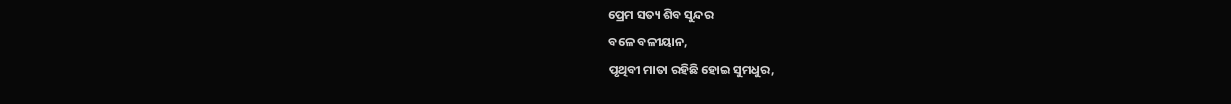ପ୍ରେମ ସତ୍ୟ ଶିବ ସୁନ୍ଦର
ବଳେ ବଳୀୟାନ,
ପୃଥିବୀ ମାତା ରହିଛି ହୋଇ ସୁମଧୁର,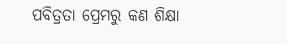ପବିତ୍ରତା ପ୍ରେମରୁ କଣ ଶିକ୍ଷା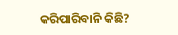କରିପାରିବାନି କିଛି?